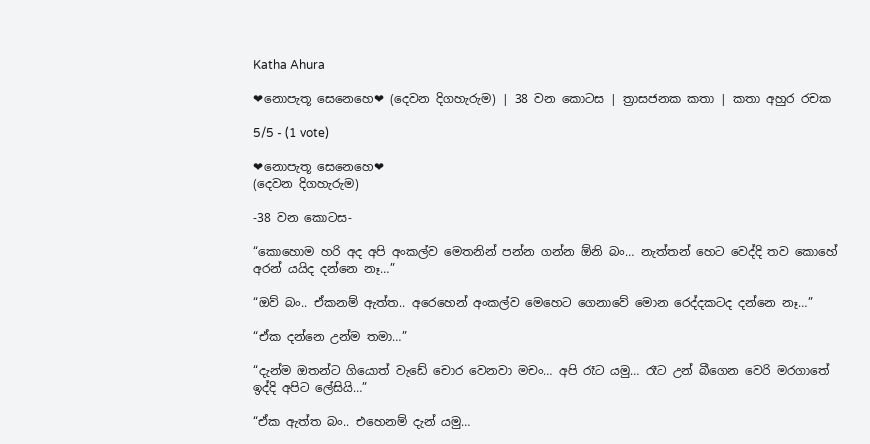Katha Ahura

❤නොපැතූ සෙනෙහෙ❤ (දෙවන දිගහැරුම) | 38 වන කොටස | ත්‍රාසජනක කතා | කතා අහුර රචක

5/5 - (1 vote)

❤නොපැතූ සෙනෙහෙ❤
(දෙවන දිගහැරුම)

-38 වන කොටස-

“කොහොම හරි අද අපි අංකල්ව මෙතනින් පන්න ගන්න ඕනි බං… නැත්තන් හෙට වෙද්දි තව කොහේ අරන් යයිද දන්නෙ නෑ…”

“ඔව් බං.. ඒකනම් ඇත්ත.. අරෙහෙන් අංකල්ව මෙහෙට ගෙනාවේ මොන රෙද්දකටද දන්නෙ නෑ…”

“ඒක දන්නෙ උන්ම තමා…”

“දැන්ම ඔතන්ට ගියොත් වැඩේ චොර වෙනවා මචං… අපි රෑට යමු… රෑට උන් බීගෙන වෙරි මරගාතේ ඉද්දි අපිට ලේසියි…”

“ඒක ඇත්ත බං.. එහෙනම් දැන් යමු…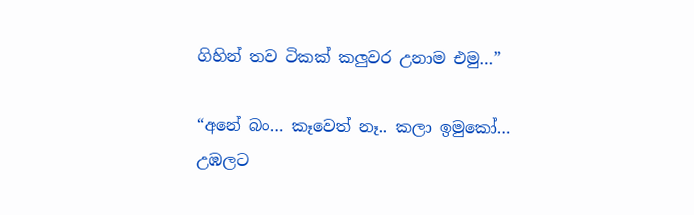ගිහින් තව ටිකක් කලුවර උනාම එමු…”

“අනේ බං… කෑවෙත් නෑ.. කලා ඉමුකෝ… උඹලට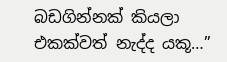බඩගින්නක් කියලා එකක්වත් නැද්ද යකූ…”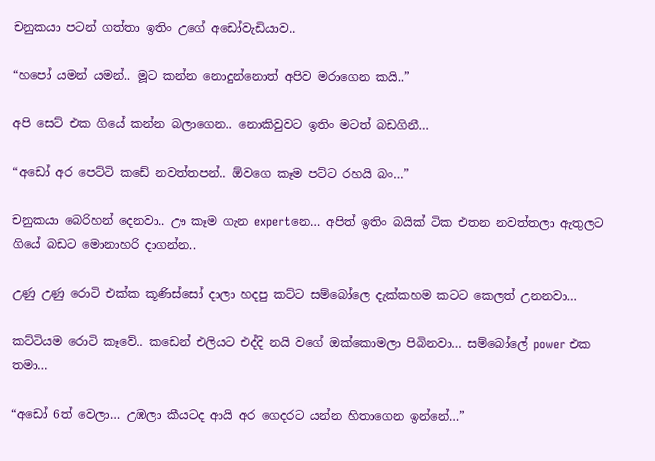චනුකයා පටන් ගත්තා ඉතිං උගේ අඩෝවැඩියාව..

“හපෝ යමන් යමන්.. මූට කන්න නොදුන්නොත් අපිව මරාගෙන කයි..”

අපි සෙට් එක ගියේ කන්න බලාගෙන.. නොකිවුවට ඉතිං මටත් බඩගිනී…

“අඩෝ අර පෙට්ටි කඩේ නවත්තපන්.. ඕවගෙ කෑම පට්ට රහයි බං…”

චනුකයා බෙරිහන් දෙනවා.. ඌ කෑම ගැන expertනෙ… අපිත් ඉතිං බයික් ටික එතන නවත්තලා ඇතුලට ගියේ බඩට මොනාහරි දාගන්න..

උණු උණු රොටි එක්ක කූණිස්සෝ දාලා හදපු කට්ට සම්බෝලෙ දැක්කහම කටට කෙලත් උනනවා…

කට්ටියම රොටි කෑවේ.. කඩෙන් එලියට එද්දි නයි වගේ ඔක්කොමලා පිබිනවා… සම්බෝලේ power එක තමා…

“අඩෝ 6ත් වෙලා… උඹලා කීයටද ආයි අර ගෙදරට යන්න හිතාගෙන ඉන්නේ…”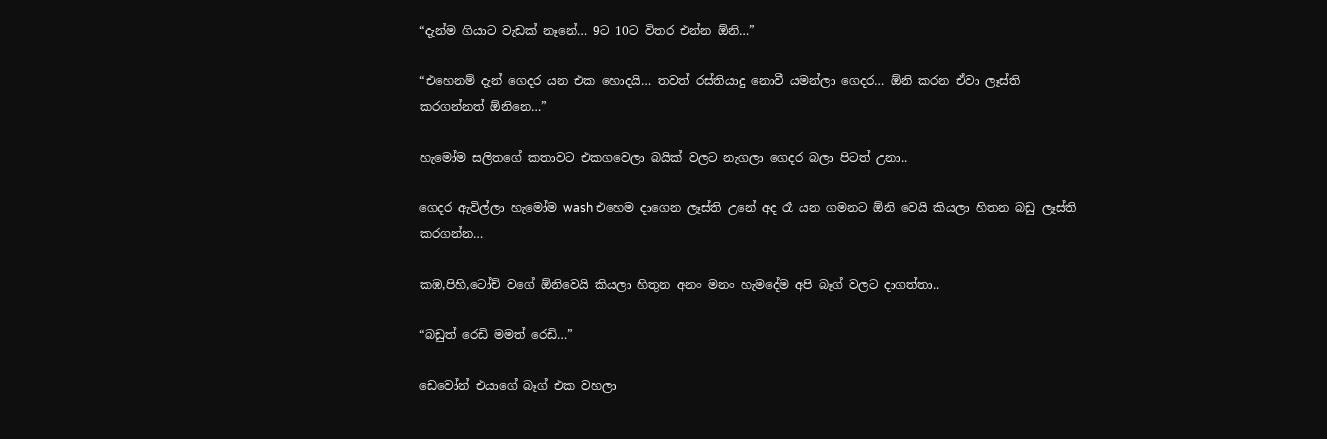“දැන්ම ගියාට වැඩක් නෑනේ… 9ට 10ට විතර එන්න ඕනි…”

“එහෙනම් දැන් ගෙදර යන එක හොදයි… තවත් රස්තියාදු නොවී යමන්ලා ගෙදර… ඕනි කරන ඒවා ලෑස්ති කරගන්නත් ඕනිනෙ…”

හැමෝම සලිතගේ කතාවට එකගවෙලා බයික් වලට නැගලා ගෙදර බලා පිටත් උනා..

ගෙදර ඇවිල්ලා හැමෝම wash එහෙම දාගෙන ලෑස්ති උනේ අද රෑ යන ගමනට ඕනි වෙයි කියලා හිතන බඩු ලෑස්ති කරගන්න…

කඹ,පිහි,ටෝච් වගේ ඕනිවෙයි කියලා හිතුන අනං මනං හැමදේම අපි බෑග් වලට දාගත්තා..

“බඩුත් රෙඩි මමත් රෙඩි…”

ඩෙවෝන් එයාගේ බෑග් එක වහලා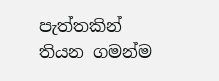පැත්තකින් තියන ගමන්ම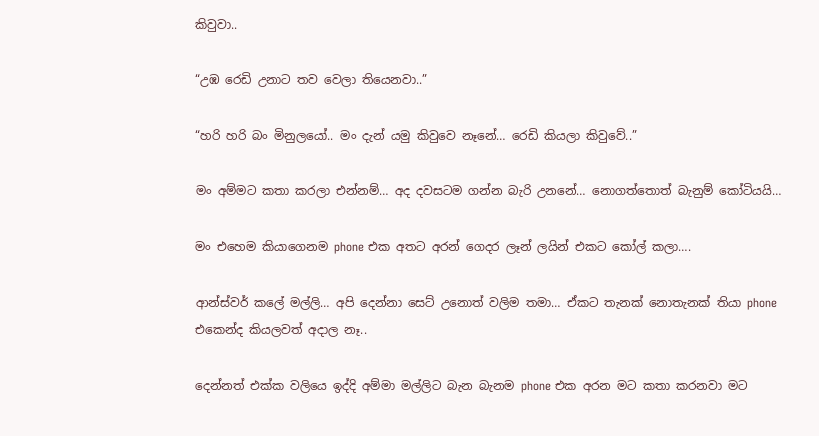කිවුවා..

“උඹ රෙඩි උනාට තව වෙලා තියෙනවා..”

“හරි හරි බං මිනුලයෝ.. මං දැන් යමු කිවුවෙ නෑනේ… රෙඩි කියලා කිවුවේ..”

මං අම්මට කතා කරලා එන්නම්… අද දවසටම ගන්න බැරි උනනේ… නොගත්තොත් බැනුම් කෝටියයි…

මං එහෙම කියාගෙනම phone එක අතට අරන් ගෙදර ලෑන් ලයින් එකට කෝල් කලා….

ආන්ස්වර් කලේ මල්ලි… අපි දෙන්නා සෙට් උනොත් වලිම තමා… ඒකට තැනක් නොතැනක් තියා phone එකෙන්ද කියලවත් අදාල නෑ..

දෙන්නත් එක්ක වලියෙ ඉද්දි අම්මා මල්ලිට බැන බැනම phone එක අරන මට කතා කරනවා මට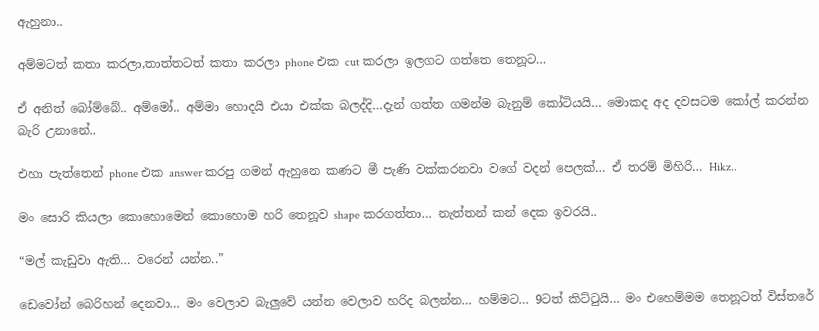ඇහුනා..

අම්මටත් කතා කරලා,තාත්තටත් කතා කරලා phone එක cut කරලා ඉලගට ගත්තෙ තෙනූට…

ඒ අනිත් බෝම්බේ.. අම්මෝ.. අම්මා හොදයි එයා එක්ක බලද්දි…දැන් ගත්ත ගමන්ම බැනුම් කෝටියයි… මොකද අද දවසටම කෝල් කරන්න බැරි උනානේ..

එහා පැත්තෙන් phone එක answer කරපු ගමන් ඇහුනෙ කණට මී පැණි වක්කරනවා වගේ වදන් පෙලක්… ඒ තරම් මිහිරි… Hikz..

මං සොරි කියලා කොහොමෙන් කොහොම හරි තෙනූව shape කරගත්තා… නැත්තන් කන් දෙක ඉවරයි..

“මල් කැඩුවා ඇති… වරෙන් යන්න..”

ඩෙවෝන් බෙරිහන් දෙනවා… මං වෙලාව බැලුවේ යන්න වෙලාව හරිද බලන්න… හම්මට… 9ටත් කිට්ටුයි… මං එහෙම්මම තෙනූටත් විස්තරේ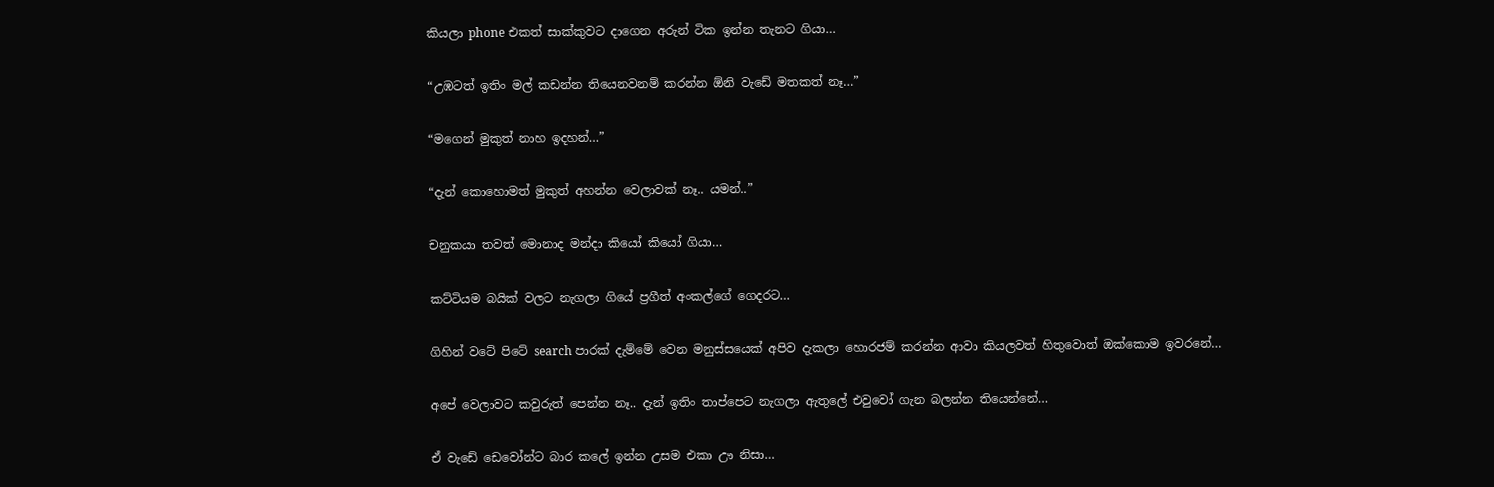කියලා phone එකත් සාක්කුවට දාගෙන අරුන් ටික ඉන්න තැනට ගියා…

“උඹටත් ඉතිං මල් කඩන්න තියෙනවනම් කරන්න ඕනි වැඩේ මතකත් නෑ…”

“මගෙන් මුකුත් නාහ ඉදහන්…”

“දැන් කොහොමත් මුකුත් අහන්න වෙලාවක් නෑ.. යමන්..”

චනුකයා තවත් මොනාද මන්දා කියෝ කියෝ ගියා…

කට්ටියම බයික් වලට නැගලා ගියේ ප්‍රගීත් අංකල්ගේ ගෙදරට…

ගිහින් වටේ පිටේ search පාරක් දැම්මේ වෙන මනුස්සයෙක් අපිව දැකලා හොරජම් කරන්න ආවා කියලවත් හිතුවොත් ඔක්කොම ඉවරනේ…

අපේ වෙලාවට කවුරුත් පෙන්න නෑ.. දැන් ඉතිං තාප්පෙට නැගලා ඇතුලේ එවුවෝ ගැන බලන්න තියෙන්නේ…

ඒ වැඩේ ඩෙවෝන්ට බාර කලේ ඉන්න උසම එකා ඌ නිසා…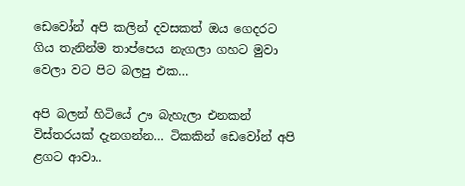ඩෙවෝන් අපි කලින් දවසකත් ඔය ගෙදරට ගිය තැනින්ම තාප්පෙය නැගලා ගහට මුවා වෙලා වට පිට බලපු එක…

අපි බලන් හිටියේ ඌ බැහැලා එනකන් විස්තරයක් දැනගන්න… ටිකකින් ඩෙවෝන් අපි ළගට ආවා..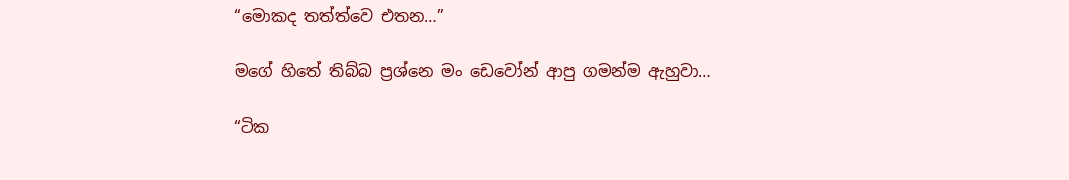“මොකද තත්ත්වෙ එතන…”

මගේ හිතේ තිබ්බ ප්‍රශ්නෙ මං ඩෙවෝන් ආපු ගමන්ම ඇහුවා…

“ටික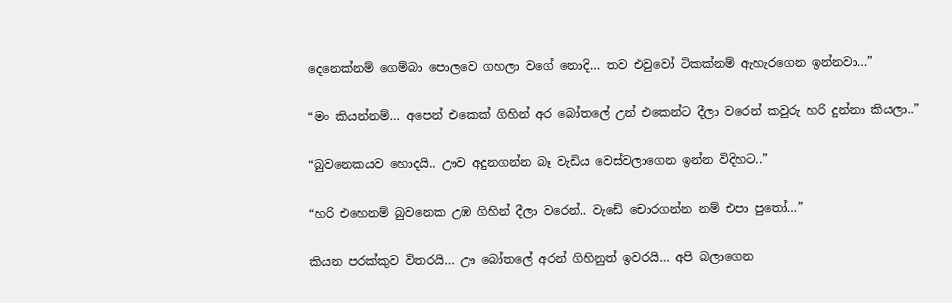දෙනෙක්නම් ගෙම්බා පොලවෙ ගහලා වගේ නොදි… තව එවුවෝ ටිකක්නම් ඇහැරගෙන ඉන්නවා…”

“මං කියන්නම්… අපෙන් එකෙක් ගිහින් අර බෝතලේ උන් එකෙන්ට දීලා වරෙන් කවුරු හරි දුන්නා කියලා..”

“බුවනෙකයව හොදයි.. ඌව අදුනගන්න බෑ වැඩිය වෙස්වලාගෙන ඉන්න විදිහට..”

“හරි එහෙනම් බුවනෙක උඹ ගිහින් දීලා වරෙන්.. වැඩේ චොරගන්න නම් එපා පුතෝ…”

කියන පරක්කුව විතරයි… ඌ බෝතලේ අරන් ගිහිනුත් ඉවරයි… අපි බලාගෙන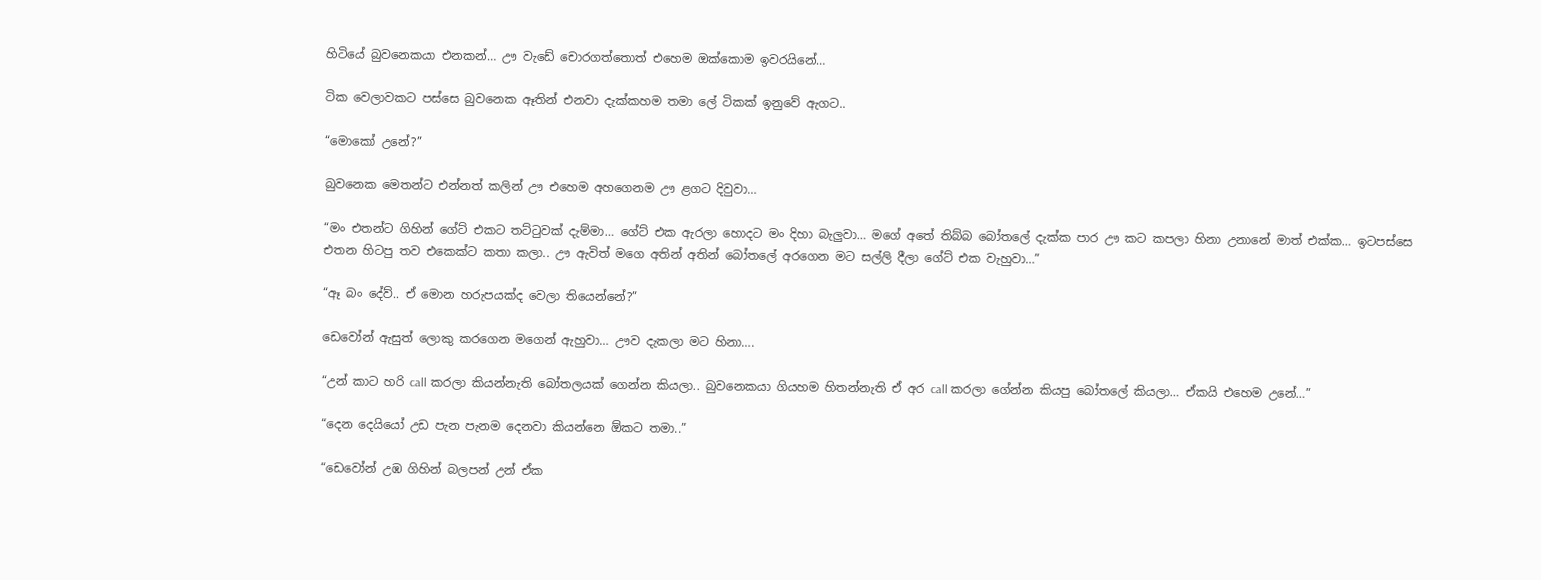හිටියේ බුවනෙකයා එනකන්… ඌ වැඩේ චොරගත්තොත් එහෙම ඔක්කොම ඉවරයිනේ…

ටික වෙලාවකට පස්සෙ බුවනෙක ඈතින් එනවා දැක්කහම තමා ලේ ටිකක් ඉනුවේ ඇගට..

“මොකෝ උනේ?”

බුවනෙක මෙතන්ට එන්නත් කලින් ඌ එහෙම අහගෙනම ඌ ළගට දිවුවා…

“මං එතන්ට ගිහින් ගේට් එකට තට්ටුවක් දැම්මා… ගේට් එක ඇරලා හොදට මං දිහා බැලුවා… මගේ අතේ තිබ්බ බෝතලේ දැක්ක පාර ඌ කට කපලා හිනා උනානේ මාත් එක්ක… ඉටපස්සෙ එතන හිටපු තව එකෙක්ට කතා කලා.. ඌ ඇවිත් මගෙ අතින් අතින් බෝතලේ අරගෙන මට සල්ලි දීලා ගේට් එක වැහුවා…”

“ඈ බං දේව්.. ඒ මොන හරුපයක්ද වෙලා තියෙන්නේ?”

ඩෙවෝන් ඇසුත් ලොකු කරගෙන මගෙන් ඇහුවා… ඌව දැකලා මට හිනා….

“උන් කාට හරි call කරලා කියන්නැති බෝතලයක් ගෙන්න කියලා.. බුවනෙකයා ගියහම හිතන්නැති ඒ අර call කරලා ගේන්න කියපු බෝතලේ කියලා… ඒකයි එහෙම උනේ…”

“දෙන දෙයියෝ උඩ පැන පැනම දෙනවා කියන්නෙ ඕකට තමා..”

“ඩෙවෝන් උඹ ගිහින් බලපන් උන් ඒක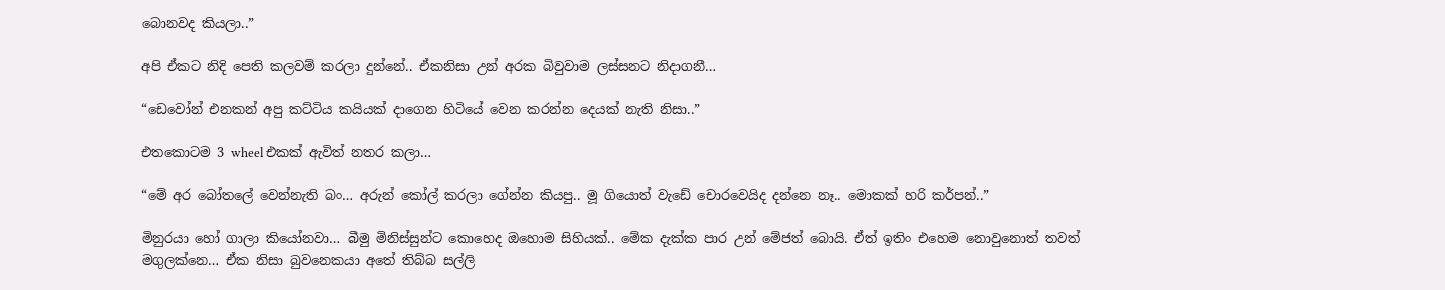බොනවද කියලා..”

අපි ඒකට නිදි පෙති කලවම් කරලා දුන්නේ.. ඒකනිසා උන් අරක බිවුවාම ලස්සනට නිදාගනී…

“ඩෙවෝන් එනකන් අපු කට්ටිය කයියක් දාගෙන හිටියේ වෙන කරන්න දෙයක් නැති නිසා..”

එතකොටම 3 wheel එකක් ඇවිත් නතර කලා…

“මේ අර බෝතලේ වෙන්නැති බං… අරුන් කෝල් කරලා ගේන්න කියපු.. මූ ගියොත් වැඩේ චොරවෙයිද දන්නෙ නෑ.. මොකක් හරි කර්පන්..”

මිනුරයා හෝ ගාලා කියෝනවා… බීමු මිනිස්සුන්ට කොහෙද ඔහොම සිහියක්.. මේක දැක්ක පාර උන් මේජත් බොයි. ඒත් ඉතිං එහෙම නොවුනොත් තවත් මගුලක්නෙ… ඒක නිසා බුවනෙකයා අතේ තිබ්බ සල්ලි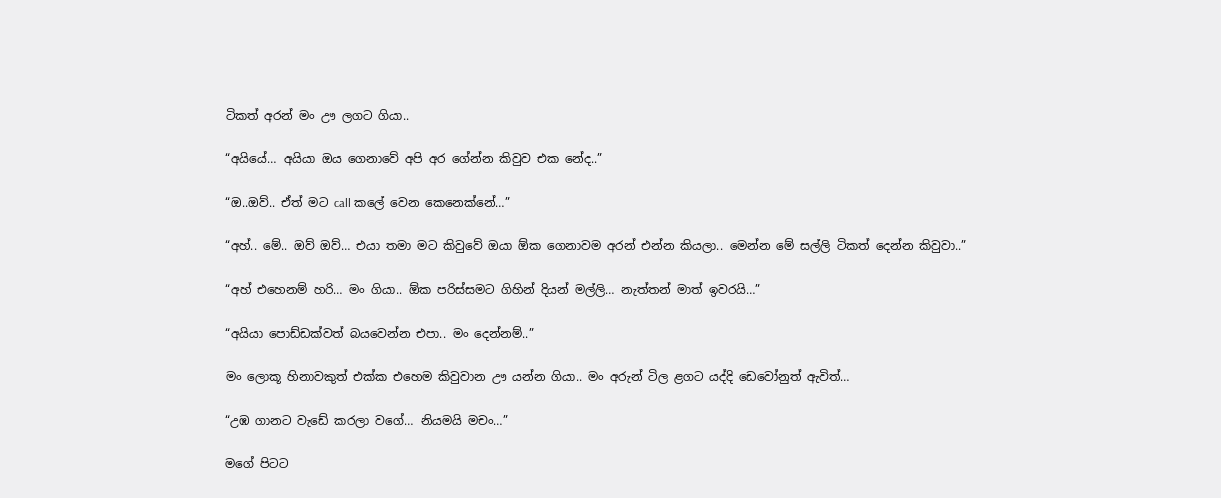ටිකත් අරන් මං ඌ ලගට ගියා..

“අයියේ… අයියා ඔය ගෙනාවේ අපි අර ගේන්න කිවුව එක නේද..”

“ඔ..ඔව්.. ඒත් මට call කලේ වෙන කෙනෙක්නේ…”

“අහ්.. මේ.. ඔව් ඔව්… එයා තමා මට කිවුවේ ඔයා ඕක ගෙනාවම අරන් එන්න කියලා.. මෙන්න මේ සල්ලි ටිකත් දෙන්න කිවුවා..”

“අහ් එහෙනම් හරි… මං ගියා.. ඕක පරිස්සමට ගිහින් දියන් මල්ලි… නැත්තන් මාත් ඉවරයි…”

“අයියා පොඩ්ඩක්වත් බයවෙන්න එපා.. මං දෙන්නම්..”

මං ලොකූ හිනාවකුත් එක්ක එහෙම කිවුවාන ඌ යන්න ගියා.. මං අරුන් ටිල ළගට යද්දි ඩෙවෝනුත් ඇවිත්…

“උඹ ගානට වැඩේ කරලා වගේ… නියමයි මචං…”

මගේ පිටට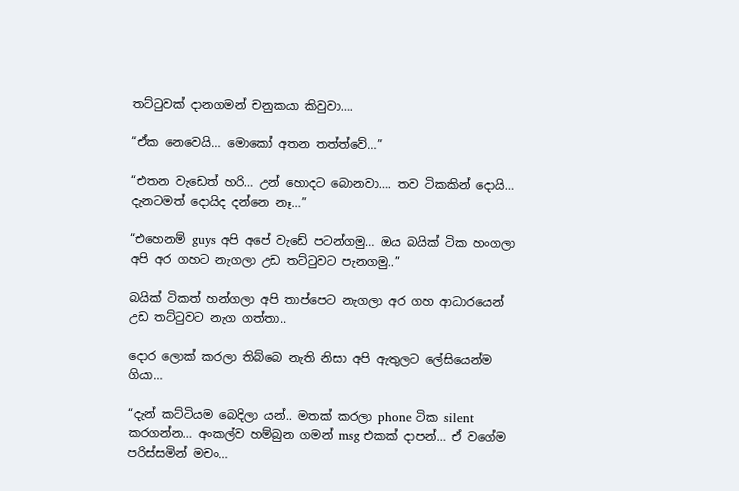තට්ටුවක් දානගමන් චනුකයා කිවුවා….

“ඒක නෙවෙයි… මොකෝ අතන තත්ත්වේ…”

“එතන වැඩෙත් හරි… උන් හොදට බොනවා…. තව ටිකකින් දොයි… දැනටමත් දොයිද දන්නෙ නෑ…”

“එහෙනම් guys අපි අපේ වැඩේ පටන්ගමු… ඔය බයික් ටික හංගලා අපි අර ගහට නැගලා උඩ තට්ටුවට පැනගමු..”

බයික් ටිකත් හන්ගලා අපි තාප්පෙට නැගලා අර ගහ ආධාරයෙන් උඩ තට්ටුවට නැග ගත්තා..

දොර ලොක් කරලා තිබ්බෙ නැති නිසා අපි ඇතුලට ලේසියෙන්ම ගියා…

“දැන් කට්ටියම බෙදිලා යන්.. මතක් කරලා phone ටික silent කරගන්න… අංකල්ව හම්බුන ගමන් msg එකක් දාපන්… ඒ වගේම පරිස්සමින් මචං…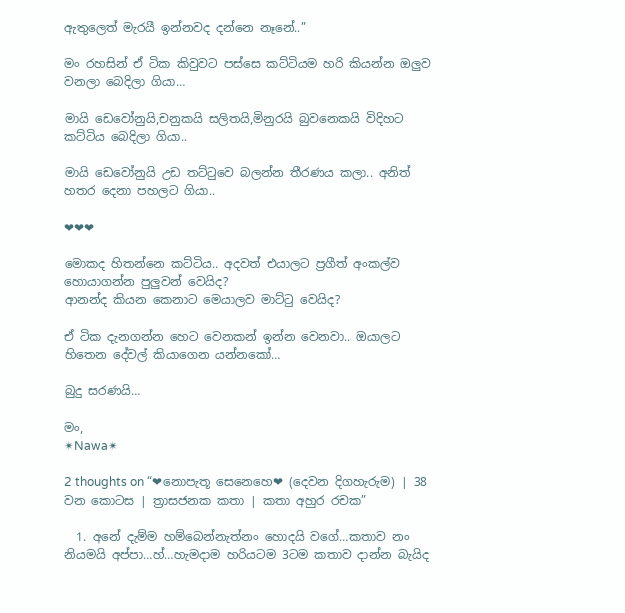ඇතුලෙත් මැරයී ඉන්නවද දන්නෙ නෑනේ..”

මං රහසින් ඒ ටික කිවුවට පස්සෙ කට්ටියම හරි කියන්න ඔලුව වනලා බෙදිලා ගියා…

මායි ඩෙවෝනුයි,චනුකයි සලිතයි,මිනුරයි බුවනෙකයි විදිහට කට්ටිය බෙදිලා ගියා..

මායි ඩෙවෝනුයි උඩ තට්ටුවෙ බලන්න තීරණය කලා.. අනිත් හතර දෙනා පහලට ගියා..

❤❤❤

මොකද හිතන්නෙ කට්ටිය.. අදවත් එයාලට ප්‍රගීත් අංකල්ව හොයාගන්න පුලුවන් වෙයිද?
ආනන්ද කියන කෙනාට මෙයාලව මාට්ටු වෙයිද?

ඒ ටික දැනගන්න හෙට වෙනකන් ඉන්න වෙනවා.. ඔයාලට හිතෙන දේවල් කියාගෙන යන්නකෝ…

බුදු සරණයි…

මං,
✴Nawa✴

2 thoughts on “❤නොපැතූ සෙනෙහෙ❤ (දෙවන දිගහැරුම) | 38 වන කොටස | ත්‍රාසජනක කතා | කතා අහුර රචක”

  1. අනේ දැම්ම හම්බෙන්නැත්නං හොදයි වගේ…කතාව නං නියමයි අප්පා…හ්…හැමදාම හරියටම 3ටම කතාව දාන්න බැයිද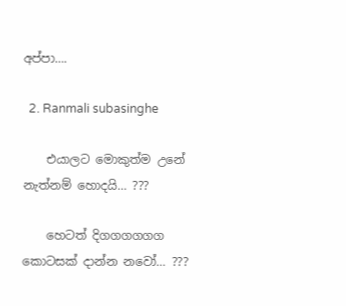අප්පා….

  2. Ranmali subasinghe

    එයාලට මොකුත්ම උනේ නැත්නම් හොදයි… ???

    හෙටත් දිගගගගගග කොටසක් දාන්න නවෝ… ???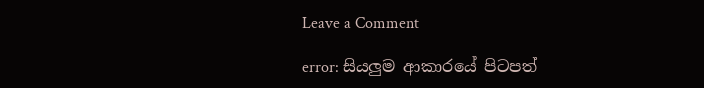Leave a Comment

error: සියලුම ආකාරයේ පිටපත්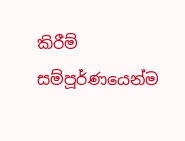කිරීම් සම්පූර්ණයෙන්ම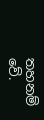තහනම් වේ.